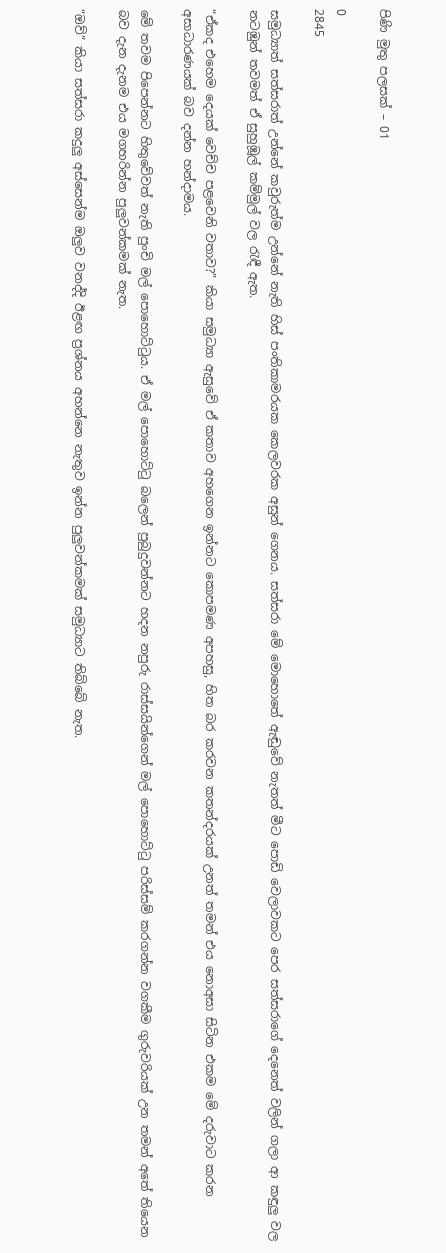පිණි මුතු පලසක් – 01

0
2845

සමුධ්‍යාත් සත්සරාත් උන්නේ කවුරුත්ම උන්නේ නැති හිස් පංතිකාමරයක කෙලවරක අසුන් ගෙනය. සත්සරා මේ මොහොතේ ඇඬුවේ නැතත් මීට පොඩි වෙලාවකට පෙර සත්සරාගේ දෙනෙත් වලින් ගලා ආ කඳුලු වල නටඹුන් තවමත් ඒ සුහුඹූල් කම්මුල් වල රැඳී ඇත.

“ඒකද එහෙම දෙයක් වෙච්ච පළවෙනි වතාව?” කියා සමුධ්‍යා ඇසුවේ ඒ කතාව අහගෙන ඉන්නට කොපමණ අපහසු, හිත බර කරවන කතන්දරයක් උනත් තමන් එය නොඅසා සිටින එකම මේ දරුවාට කරන අසාධාරණයක් බව දන්න හන්දාමය.

මේ තවම පිපෙන්නට හිතුවේවත් නැති පුංචි මල් පොහොට්ටුය. ඒ මල් පොහොට්ටු බලෙන් පුබුදුවන්නට හදන නපුරු රාස්සයින්ගෙන් මල් පොහොට්ටු පරිස්සම් කරගන්න වගකීම ගුරුවරියක් උන තමන් අතේ තියෙන බව දැන දැනම එය මගහරින්න පුලුවන්කමක් නැත.

“ඔව්” කියා සත්සරා කදුලු අස්සෙන්ම ඔලුව වනද්දි ඊළඟ ප්‍රශ්නය අහන්නෙ නැතුව ඉන්න පුලුවන්කමක් සමුධ්‍යාට තිබ්බේ නැත.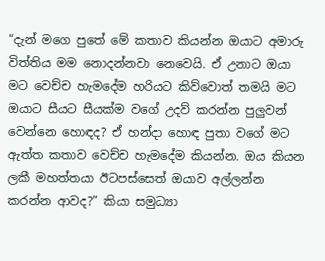“දැන් මගෙ පුතේ මේ කතාව කියන්න ඔයාට අමාරු විත්තිය මම නොදන්නවා නෙවෙයි. ඒ උනාට ඔයා මට වෙච්ච හැමදේම හරියට කිව්වොත් තමයි මට ඔයාට සීයට සීයක්ම වගේ උදව් කරන්න පුලුවන් වෙන්නෙ හොඳද? ඒ හන්දා හොඳ පුතා වගේ මට ඇත්ත කතාව වෙච්ච හැමදේම කියන්න. ඔය කියන ලකී මහත්තයා ඊටපස්සෙත් ඔයාව අල්ලන්න කරන්න ආවද?” කියා සමුධ්‍යා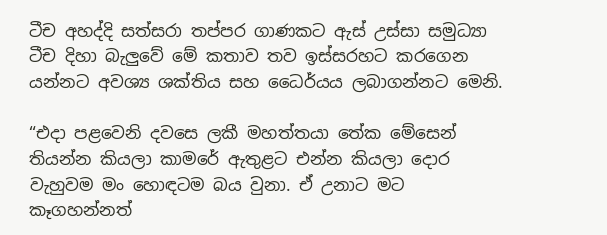ටීච අහද්දි සත්සරා තප්පර ගාණකට ඇස් උස්සා සමුධ්‍යා ටීච දිහා බැලුවේ මේ කතාව තව ඉස්සරහට කරගෙන යන්නට අවශ්‍ය ශක්තිය සහ ධෛර්යය ලබාගන්නට මෙනි.

“එදා පළවෙනි දවසෙ ලකී මහත්තයා තේක මේසෙන් තියන්න කියලා කාමරේ ඇතුළට එන්න කියලා දොර වැහුවම මං හොඳටම බය වුනා. ඒ උනාට මට කෑගහන්නත්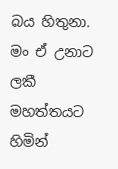බය හිතුනා. මං ඒ උනාට ලකී මහත්තයට හිමින්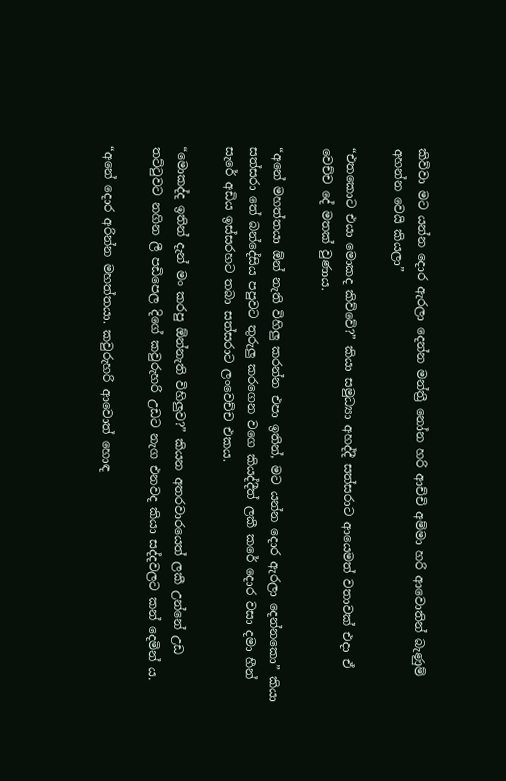කිව්වා මට යන්න දොර ඇරලා දෙන්න මන්ත්‍රී නෝන හරි ආච්චි අම්මා හරි ආවොතින් බැණුම් අහන්න වෙයි කියලා”

“එතකොට එයා මොකද කිව්වේ?” කියා සමුධ්‍යා අහද්දී සත්සරාට ආයෙමත් වතාවක් එදා ඒ වෙච්ච දේ මතක් වුණාය.

“අනේ මහත්තයා ඕන් නැති විහිලු කරන්න එපා ඉතින්, මට යන්න දොර ඇරලා දෙන්නකො” කියා සත්සරා තේ බන්දේසිය පපුවට තුරුලු කරගෙන වගෙ කියද්දීත් ලකී කරේ දොර වසා දමා හීන් සැරේ අඩිය ඉස්සරහට තබා සත්සරාට ලංවෙච්ච එකය.

“මොකද්ද ඉතින් දැන් මං කරපු ඕන්නැති විහිලුව?” කියන අතරවාරයෙත් ලකී උන්නේ උඩ තට්ටුවට නගින ලී පඩිපෙල දිගේ කවුරුහරි උඩට නැග එනවද කියා සද්දවලට කන් දෙමින් ය.

“අනේ දොර අරින්න මහත්තයා. කවුරුහරි ආවොත් හොඳ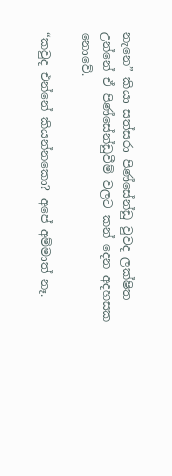නැනෙ” කියා සත්සරා පිණ්සේන්ඩු වුවද ලක්ෂිත උන්නේ ඒ පිණ්සේන්ඩුවීම් වලට කන් දෙන අදහසක නොවේ.

“කවුද එන්නේ කියන්නකො? අපේ අම්මාත් නෑ.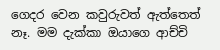ගෙදර වෙන කවුරුවත් ඇත්තෙත් නෑ. මම දැක්කා ඔයාගෙ ආච්චි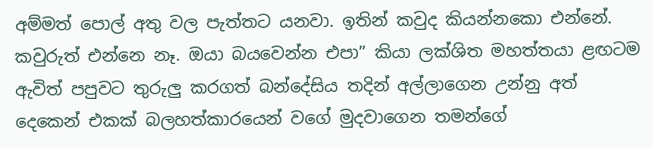අම්මත් පොල් අතු වල පැත්තට යනවා. ඉතින් කවුද කියන්නකො එන්නේ. කවුරුත් එන්නෙ නෑ. ඔයා බයවෙන්න එපා” කියා ලක්ශිත මහත්තයා ළඟටම ඇවිත් පපුවට තුරුලු කරගත් බන්දේසිය තදින් අල්ලාගෙන උන්නු අත් දෙකෙන් එකක් බලහත්කාරයෙන් වගේ මුදවාගෙන තමන්ගේ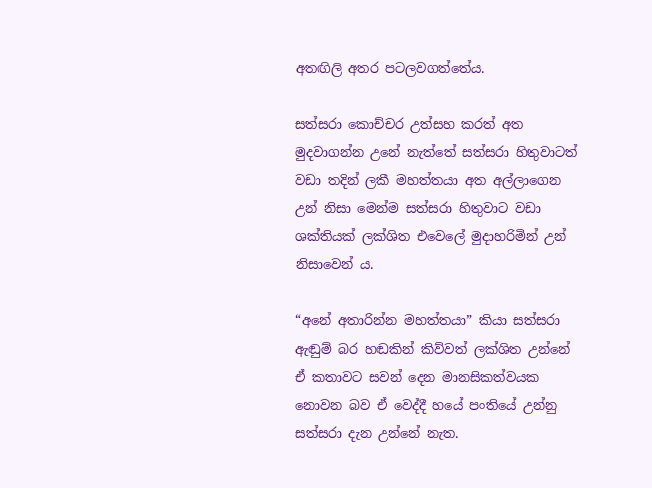අතඟිලි අතර පටලවගත්තේය.

සත්සරා කොච්චර උත්සහ කරත් අත මුදවාගන්න උනේ නැත්තේ සත්සරා හිතුවාටත් වඩා තදින් ලකී මහත්තයා අත අල්ලාගෙන උන් නිසා මෙන්ම සත්සරා හිතුවාට වඩා ශක්තියක් ලක්ශිත එවෙලේ මුදාහරිමින් උන් නිසාවෙන් ය.

“අනේ අතාරින්න මහත්තයා” කියා සත්සරා ඇඬුම් බර හඬකින් කිව්වත් ලක්ශිත උන්නේ ඒ කතාවට සවන් දෙන මානසිකත්වයක නොවන බව ඒ වෙද්දී හයේ පංතියේ උන්නු සත්සරා දැන උන්නේ නැත.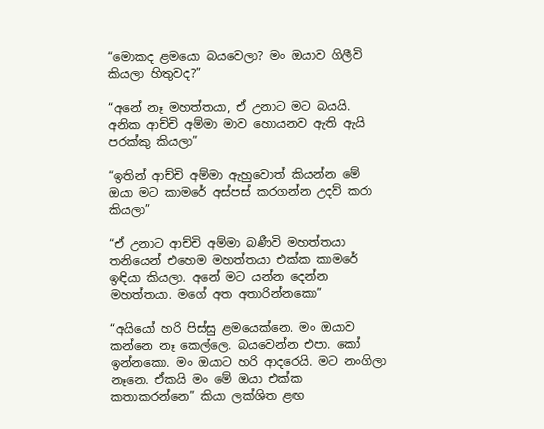“මොකද ළමයො බයවෙලා? මං ඔයාව ගිලීවි කියලා හිතුවද?”

“අනේ නෑ මහත්තයා, ඒ උනාට මට බයයි. අනික ආච්චි අම්මා මාව හොයනව ඇති ඇයි පරක්කු කියලා”

“ඉතින් ආච්චි අම්මා ඇහුවොත් කියන්න මේ ඔයා මට කාමරේ අස්පස් කරගන්න උදව් කරා කියලා”

“ඒ උනාට ආච්චි අම්මා බණීවි මහත්තයා තනියෙන් එහෙම මහත්තයා එක්ක කාමරේ ඉඳියා කියලා. අනේ මට යන්න දෙන්න මහත්තයා. මගේ අත අතාරින්නකො”

“අයියෝ හරි පිස්සු ළමයෙක්නෙ. මං ඔයාව කන්නෙ නෑ කෙල්ලෙ. බයවෙන්න එපා. කෝ ඉන්නකො. මං ඔයාට හරි ආදරෙයි. මට නංගිලා නෑනෙ. ඒකයි මං මේ ඔයා එක්ක කතාකරන්නෙ” කියා ලක්ශිත ළඟ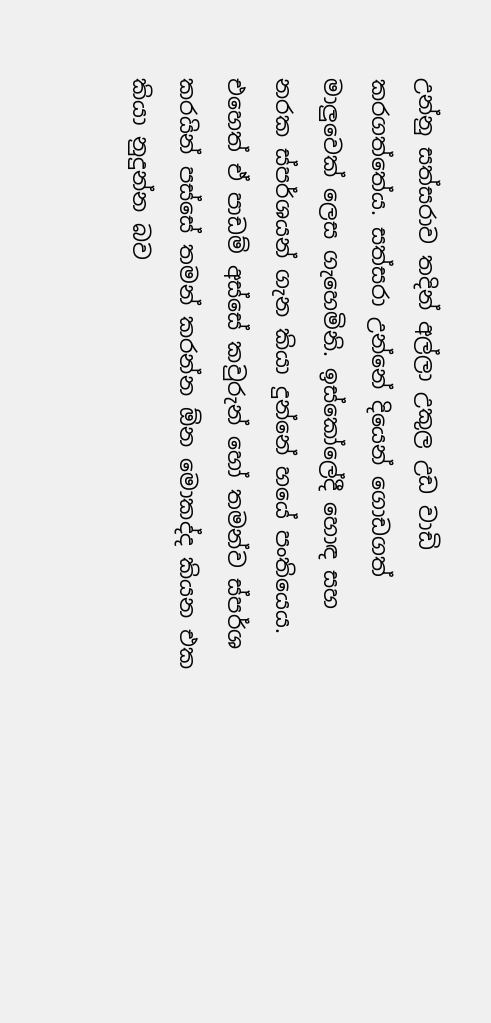උන්නු සත්සරාව තදින් අල්ලා උකුල උඩ වාඩි කරගත්තේය. සත්සරා උන්නේ දියෙන් ගොඩගත් මාලුවෙක් ලෙස ගැහෙමිනි. ඉස්කෝලේදී හොඳ සහ නරක ස්පර්ශයන් ගැන කියා දුන්නේ හයේ පංතියෙය. එහෙත් ඒ පාඩම් අස්සේ කවුරුන් හෝ තමන්ව ස්පර්ශ කරයින් පස්සේ තමන් කරන්න ඕන මොකද්ද කියන එක කියා නුදුන්න බව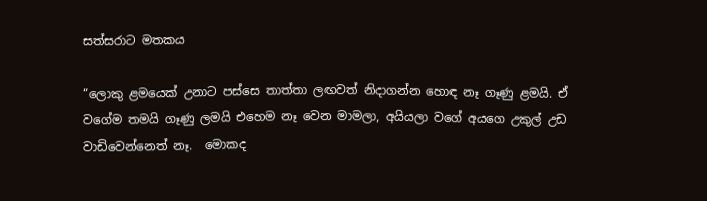සත්සරාට මතකය

“ලොකු ළමයෙක් උනාට පස්සෙ තාත්තා ලඟවත් නිදාගන්න හොඳ නෑ ගෑණු ළමයි. ඒ වගේම තමයි ගෑණු ලමයි එහෙම නෑ වෙන මාමලා, අයියලා වගේ අයගෙ උකුල් උඩ වාඩිවෙන්නෙත් නෑ.  මොකද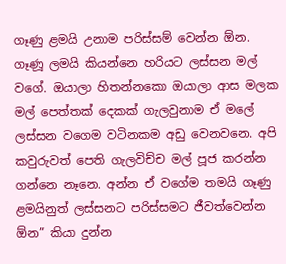ගෑණු ළමයි උනාම පරිස්සම් වෙන්න ඕන. ගෑණූ ලමයි කියන්නෙ හරියට ලස්සන මල් වගේ. ඔයාලා හිතන්නකො ඔයාලා ආස මලක මල් පෙත්තක් දෙකක් ගැලවුනාම ඒ මලේ ලස්සන වගෙම වටිනකම අඩු වෙනවනෙ. අපි කවුරුවත් පෙති ගැලවිච්ච මල් පූජ කරන්න ගන්නෙ නෑනෙ. අන්න ඒ වගේම තමයි ගෑණු ළමයිනුත් ලස්සනට පරිස්සමට ජීවත්වෙන්න ඕන” කියා දුන්න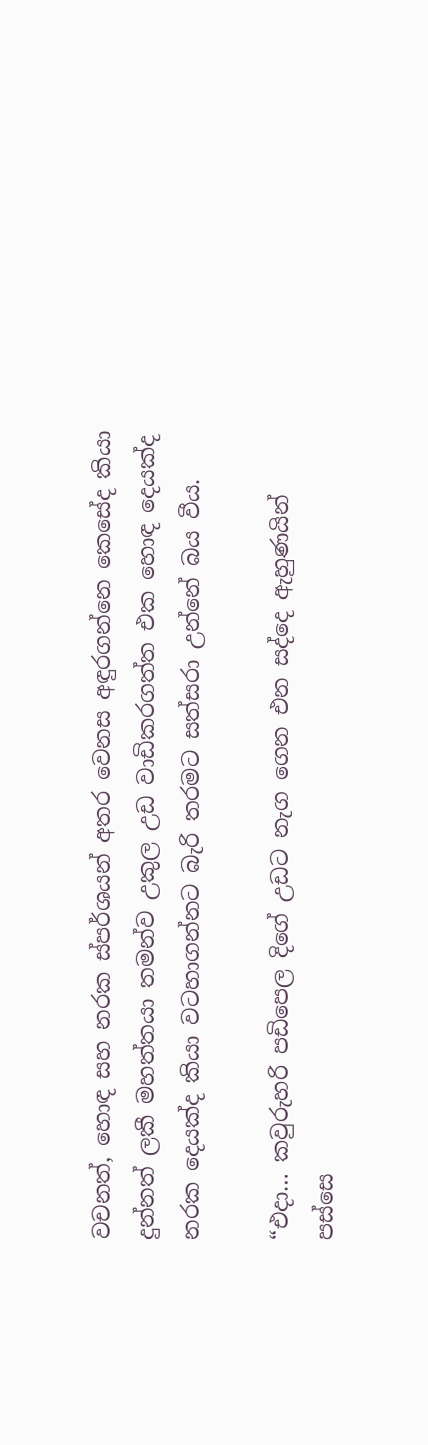වචනත්, හොඳ සහ නරක ස්පර්ශයන් අතර වෙනස අඳුරගන්නෙ කෙසේද කියා දුන්නත් ලකී මහත්තයා තමන්ව උකුල උඩ වාඩිකරගත්ත එක හොඳ දෙයක්ද නරක දෙයක්ද කියා වටහාගන්නට බැරි තරමට සත්සරා උන්නේ බය වීය.

“එදා… කවුරුහරි පඩිපෙල දිගේ උඩට නැග ගෙන එන සද්දෙ ඇහුණයින් පස්සෙ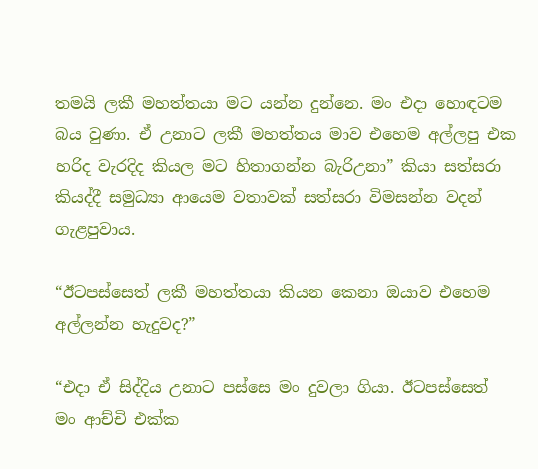තමයි ලකී මහත්තයා මට යන්න දුන්නෙ. මං එදා හොඳටම බය වුණා. ඒ උනාට ලකී මහත්තය මාව එහෙම අල්ලපු එක හරිද වැරදිද කියල මට හිතාගන්න බැරිඋනා” කියා සත්සරා කියද්දී සමුධ්‍යා ආයෙම වතාවක් සත්සරා විමසන්න වදන් ගැළපුවාය.

“ඊටපස්සෙත් ලකී මහත්තයා කියන කෙනා ඔයාව එහෙම අල්ලන්න හැදුවද?”

“එදා ඒ සිද්දිය උනාට පස්සෙ මං දුවලා ගියා. ඊටපස්සෙත් මං ආච්චි එක්ක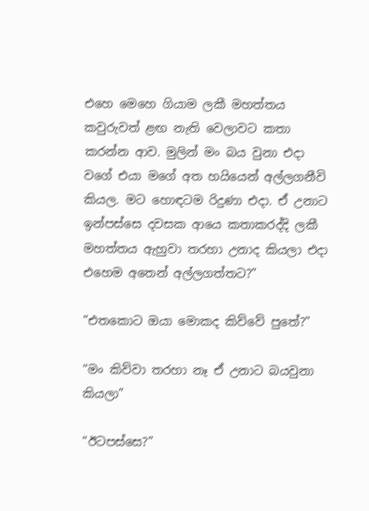එහෙ මෙහෙ ගියාම ලකී මහත්තය කවුරුවත් ළඟ නැති වෙලාවට කතා කරන්න ආව. මුලින් මං බය වුනා එදා වගේ එයා මගේ අත හයියෙන් අල්ලගනීවි කියල. මට හොඳටම රිදුණා එදා. ඒ උනාට ඉන්පස්සෙ දවසක ආයෙ කතාකරද්දි ලකී මහත්තය ඇහුවා තරහා උනාද කියලා එදා එහෙම අතෙන් අල්ලගත්තට?”

“එතකොට ඔයා මොකද කිව්වේ පුතේ?”

“මං කිව්වා තරහා නෑ ඒ උනාට බයවුනා කියලා”

“ඊටපස්සෙ?”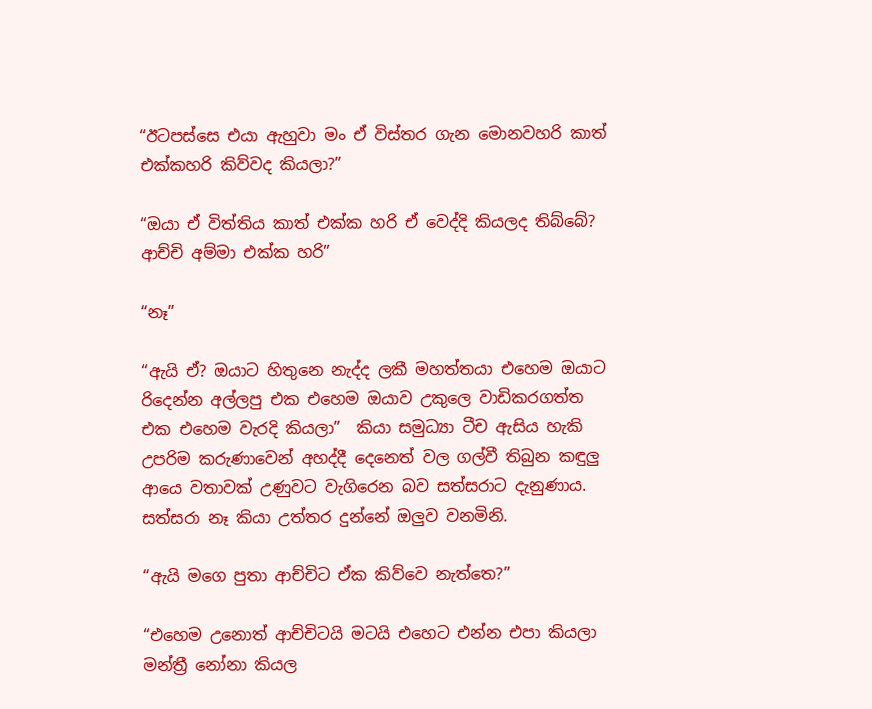“ඊටපස්සෙ එයා ඇහුවා මං ඒ විස්තර ගැන මොනවහරි කාත් එක්කහරි කිව්වද කියලා?”

“ඔයා ඒ විත්තිය කාත් එක්ක හරි ඒ වෙද්දි කියලද තිබ්බේ? ආච්චි අම්මා එක්ක හරි”

“නෑ”

“ඇයි ඒ? ඔයාට හිතුනෙ නැද්ද ලකී මහත්තයා එහෙම ඔයාට රිදෙන්න අල්ලපු එක එහෙම ඔයාව උකුලෙ වාඩිකරගත්ත එක එහෙම වැරදි කියලා”  කියා සමුධ්‍යා ටීච ඇසිය හැකි උපරිම කරුණාවෙන් අහද්දී දෙනෙත් වල ගල්වී තිබුන කඳුලු ආයෙ වතාවක් උණුවට වැගිරෙන බව සත්සරාට දැනුණාය. සත්සරා නෑ කියා උත්තර දුන්නේ ඔලුව වනමිනි.

“ඇයි මගෙ පුතා ආච්චිට ඒක කිව්වෙ නැත්තෙ?”

“එහෙම උනොත් ආච්චිටයි මටයි එහෙට එන්න එපා කියලා මන්ත්‍රී නෝනා කියල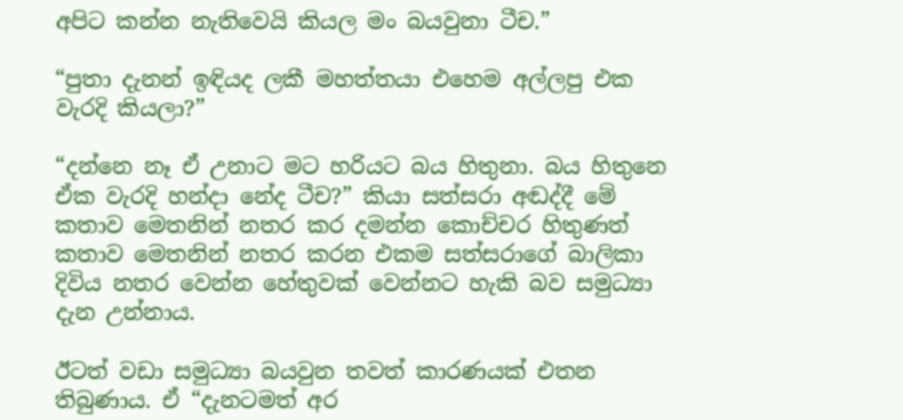අපිට කන්න නැතිවෙයි කියල මං බයවුනා ටීච.”

“පුතා දැනන් ඉඳියද ලකී මහත්තයා එහෙම අල්ලපු එක වැරදි කියලා?”

“දන්නෙ නෑ ඒ උනාට මට හරියට බය හිතුනා. බය හිතුනෙ ඒක වැරදි හන්දා නේද ටීච?” කියා සත්සරා අඬද්දී මේ කතාව මෙතනින් නතර කර දමන්න කොච්චර හිතුණත් කතාව මෙතනින් නතර කරන එකම සත්සරාගේ බාලිකා දිවිය නතර වෙන්න හේතුවක් වෙන්නට හැකි බව සමුධ්‍යා දැන උන්නාය.

ඊටත් වඩා සමුධ්‍යා බයවුන තවත් කාරණයක් එතන තිබුණාය. ඒ “දැනටමත් අර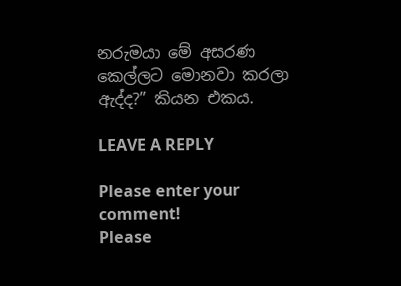නරුමයා මේ අසරණ කෙල්ලට මොනවා කරලා ඇද්ද?” කියන එකය.

LEAVE A REPLY

Please enter your comment!
Please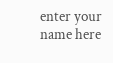enter your name here